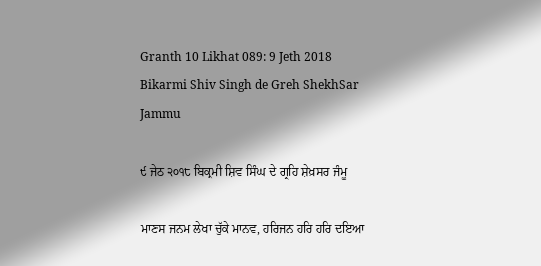Granth 10 Likhat 089: 9 Jeth 2018 Bikarmi Shiv Singh de Greh ShekhSar Jammu

੯ ਜੇਠ ੨੦੧੮ ਬਿਕ੍ਰਮੀ ਸ਼ਿਵ ਸਿੰਘ ਦੇ ਗ੍ਰਹਿ ਸ਼ੇਖ਼ਸਰ ਜੰਮੂ

ਮਾਣਸ ਜਨਮ ਲੇਖਾ ਚੁੱਕੇ ਮਾਨਵ, ਹਰਿਜਨ ਹਰਿ ਹਰਿ ਦਇਆ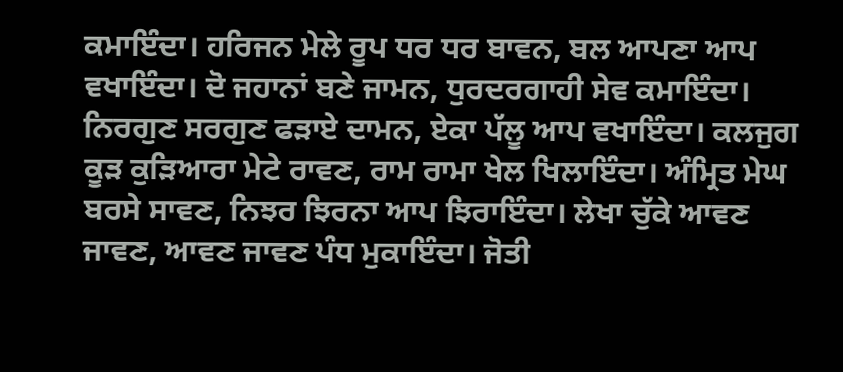ਕਮਾਇੰਦਾ। ਹਰਿਜਨ ਮੇਲੇ ਰੂਪ ਧਰ ਧਰ ਬਾਵਨ, ਬਲ ਆਪਣਾ ਆਪ ਵਖਾਇੰਦਾ। ਦੋ ਜਹਾਨਾਂ ਬਣੇ ਜਾਮਨ, ਧੁਰਦਰਗਾਹੀ ਸੇਵ ਕਮਾਇੰਦਾ। ਨਿਰਗੁਣ ਸਰਗੁਣ ਫੜਾਏ ਦਾਮਨ, ਏਕਾ ਪੱਲੂ ਆਪ ਵਖਾਇੰਦਾ। ਕਲਜੁਗ ਕੂੜ ਕੁੜਿਆਰਾ ਮੇਟੇ ਰਾਵਣ, ਰਾਮ ਰਾਮਾ ਖੇਲ ਖਿਲਾਇੰਦਾ। ਅੰਮ੍ਰਿਤ ਮੇਘ ਬਰਸੇ ਸਾਵਣ, ਨਿਝਰ ਝਿਰਨਾ ਆਪ ਝਿਰਾਇੰਦਾ। ਲੇਖਾ ਚੁੱਕੇ ਆਵਣ ਜਾਵਣ, ਆਵਣ ਜਾਵਣ ਪੰਧ ਮੁਕਾਇੰਦਾ। ਜੋਤੀ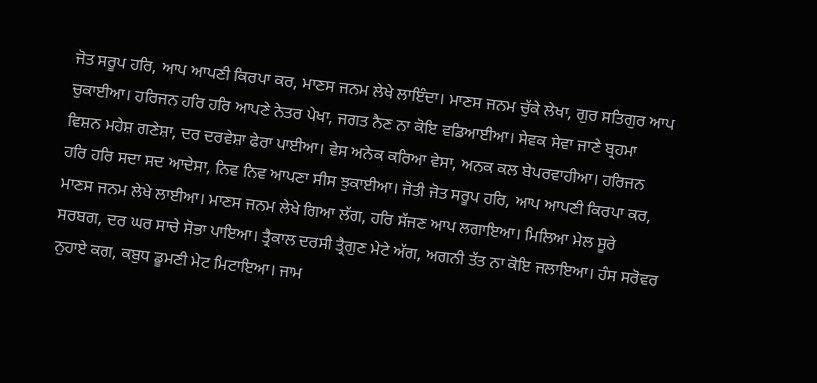ਜੋਤ ਸਰੂਪ ਹਰਿ, ਆਪ ਆਪਣੀ ਕਿਰਪਾ ਕਰ, ਮਾਣਸ ਜਨਮ ਲੇਖੇ ਲਾਇੰਦਾ। ਮਾਣਸ ਜਨਮ ਚੁੱਕੇ ਲੇਖਾ, ਗੁਰ ਸਤਿਗੁਰ ਆਪ ਚੁਕਾਈਆ। ਹਰਿਜਨ ਹਰਿ ਹਰਿ ਆਪਣੇ ਨੇਤਰ ਪੇਖਾ, ਜਗਤ ਨੈਣ ਨਾ ਕੋਇ ਵਡਿਆਈਆ। ਸੇਵਕ ਸੇਵਾ ਜਾਣੇ ਬ੍ਰਹਮਾ ਵਿਸ਼ਨ ਮਹੇਸ਼ ਗਣੇਸ਼ਾ, ਦਰ ਦਰਵੇਸ਼ਾ ਫੇਰਾ ਪਾਈਆ। ਵੇਸ ਅਨੇਕ ਕਰਿਆ ਵੇਸਾ, ਅਨਕ ਕਲ ਬੇਪਰਵਾਹੀਆ। ਹਰਿਜਨ ਹਰਿ ਹਰਿ ਸਦਾ ਸਦ ਆਦੇਸਾ, ਨਿਵ ਨਿਵ ਆਪਣਾ ਸੀਸ ਝੁਕਾਈਆ। ਜੋਤੀ ਜੋਤ ਸਰੂਪ ਹਰਿ, ਆਪ ਆਪਣੀ ਕਿਰਪਾ ਕਰ, ਮਾਣਸ ਜਨਮ ਲੇਖੇ ਲਾਈਆ। ਮਾਣਸ ਜਨਮ ਲੇਖੇ ਗਿਆ ਲੱਗ, ਹਰਿ ਸੱਜਣ ਆਪ ਲਗਾਇਆ। ਮਿਲਿਆ ਮੇਲ ਸੂਰੇ ਸਰਬਗ, ਦਰ ਘਰ ਸਾਚੇ ਸੋਭਾ ਪਾਇਆ। ਤ੍ਰੈਕਾਲ ਦਰਸੀ ਤ੍ਰੈਗੁਣ ਮੇਟੇ ਅੱਗ, ਅਗਨੀ ਤੱਤ ਨਾ ਕੋਇ ਜਲਾਇਆ। ਹੰਸ ਸਰੋਵਰ ਨੁਹਾਏ ਕਗ, ਕਬੁਧ ਡੂਮਣੀ ਮੇਟ ਮਿਟਾਇਆ। ਜਾਮ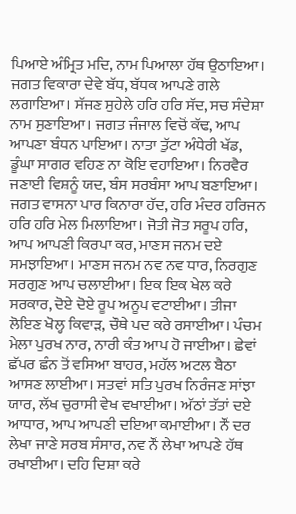ਪਿਆਏ ਅੰਮ੍ਰਿਤ ਮਦਿ, ਨਾਮ ਪਿਆਲਾ ਹੱਥ ਉਠਾਇਆ। ਜਗਤ ਵਿਕਾਰਾ ਦੇਵੇ ਬੱਧ, ਬੱਧਕ ਆਪਣੇ ਗਲੇ ਲਗਾਇਆ। ਸੱਜਣ ਸੁਹੇਲੇ ਹਰਿ ਹਰਿ ਸੱਦ, ਸਚ ਸੰਦੇਸ਼ਾ ਨਾਮ ਸੁਣਾਇਆ। ਜਗਤ ਜੰਜਾਲ ਵਿਚੋਂ ਕੱਢ, ਆਪ ਆਪਣਾ ਬੰਧਨ ਪਾਇਆ। ਨਾਤਾ ਤੁੱਟਾ ਅੰਧੇਰੀ ਖੱਡ, ਡੂੰਘਾ ਸਾਗਰ ਵਹਿਣ ਨਾ ਕੋਇ ਵਹਾਇਆ। ਨਿਰਵੈਰ ਜਣਾਈ ਵਿਸ਼ਨੂੰ ਯਦ, ਬੰਸ ਸਰਬੰਸਾ ਆਪ ਬਣਾਇਆ। ਜਗਤ ਵਾਸਨਾ ਪਾਰ ਕਿਨਾਰਾ ਹੱਦ, ਹਰਿ ਮੰਦਰ ਹਰਿਜਨ ਹਰਿ ਹਰਿ ਮੇਲ ਮਿਲਾਇਆ। ਜੋਤੀ ਜੋਤ ਸਰੂਪ ਹਰਿ, ਆਪ ਆਪਣੀ ਕਿਰਪਾ ਕਰ, ਮਾਣਸ ਜਨਮ ਦਏ ਸਮਝਾਇਆ। ਮਾਣਸ ਜਨਮ ਨਵ ਨਵ ਧਾਰ, ਨਿਰਗੁਣ ਸਰਗੁਣ ਆਪ ਚਲਾਈਆ। ਇਕ ਇਕ ਖੇਲ ਕਰੇ ਸਰਕਾਰ, ਦੋਏ ਦੋਏ ਰੂਪ ਅਨੂਪ ਵਟਾਈਆ। ਤੀਜਾ ਲੋਇਣ ਖੋਲ੍ਹ ਕਿਵਾੜ, ਚੌਥੇ ਪਦ ਕਰੇ ਰਸਾਈਆ। ਪੰਚਮ ਮੇਲਾ ਪੁਰਖ ਨਾਰ, ਨਾਰੀ ਕੰਤ ਆਪ ਹੋ ਜਾਈਆ। ਛੇਵਾਂ ਛੱਪਰ ਛੰਨ ਤੋਂ ਵਸਿਆ ਬਾਹਰ, ਮਹੱਲ ਅਟਲ ਬੈਠਾ ਆਸਣ ਲਾਈਆ। ਸਤਵਾਂ ਸਤਿ ਪੁਰਖ ਨਿਰੰਜਣ ਸਾਂਝਾ ਯਾਰ, ਲੱਖ ਚੁਰਾਸੀ ਵੇਖ ਵਖਾਈਆ। ਅੱਠਾਂ ਤੱਤਾਂ ਦਏ ਆਧਾਰ, ਆਪ ਆਪਣੀ ਦਇਆ ਕਮਾਈਆ। ਨੌਂ ਦਰ ਲੇਖਾ ਜਾਣੇ ਸਰਬ ਸੰਸਾਰ, ਨਵ ਨੌਂ ਲੇਖਾ ਆਪਣੇ ਹੱਥ ਰਖਾਈਆ। ਦਹਿ ਦਿਸ਼ਾ ਕਰੇ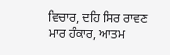ਵਿਚਾਰ, ਦਹਿ ਸਿਰ ਰਾਵਣ ਮਾਰ ਹੰਕਾਰ, ਆਤਮ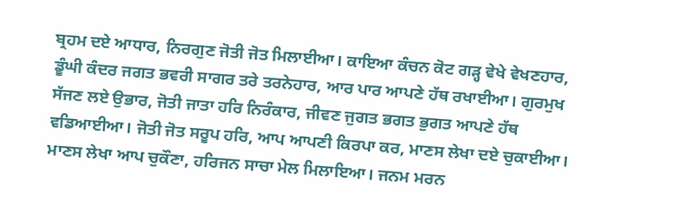ਬ੍ਰਹਮ ਦਏ ਆਧਾਰ, ਨਿਰਗੁਣ ਜੋਤੀ ਜੋਤ ਮਿਲਾਈਆ। ਕਾਇਆ ਕੰਚਨ ਕੋਟ ਗੜ੍ਹ ਵੇਖੇ ਵੇਖਣਹਾਰ, ਡੂੰਘੀ ਕੰਦਰ ਜਗਤ ਭਵਰੀ ਸਾਗਰ ਤਰੇ ਤਰਨੇਹਾਰ, ਆਰ ਪਾਰ ਆਪਣੇ ਹੱਥ ਰਖਾਈਆ। ਗੁਰਮੁਖ ਸੱਜਣ ਲਏ ਉਭਾਰ, ਜੋਤੀ ਜਾਤਾ ਹਰਿ ਨਿਰੰਕਾਰ, ਜੀਵਣ ਜੁਗਤ ਭਗਤ ਭੁਗਤ ਆਪਣੇ ਹੱਥ ਵਡਿਆਈਆ। ਜੋਤੀ ਜੋਤ ਸਰੂਪ ਹਰਿ, ਆਪ ਆਪਣੀ ਕਿਰਪਾ ਕਰ, ਮਾਣਸ ਲੇਖਾ ਦਏ ਚੁਕਾਈਆ। ਮਾਣਸ ਲੇਖਾ ਆਪ ਚੁਕੌਣਾ, ਹਰਿਜਨ ਸਾਚਾ ਮੇਲ ਮਿਲਾਇਆ। ਜਨਮ ਮਰਨ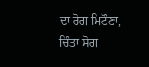ਦਾ ਰੋਗ ਮਿਟੌਣਾ, ਚਿੰਤਾ ਸੋਗ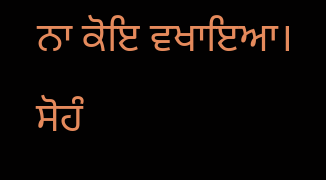ਨਾ ਕੋਇ ਵਖਾਇਆ। ਸੋਹੰ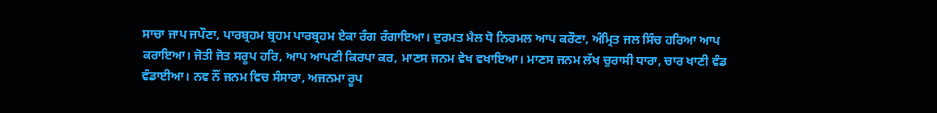ਸਾਚਾ ਜਾਪ ਜਪੌਣਾ, ਪਾਰਬ੍ਰਹਮ ਬ੍ਰਹਮ ਪਾਰਬ੍ਰਹਮ ਏਕਾ ਰੰਗ ਰੰਗਾਇਆ। ਦੁਰਮਤ ਮੈਲ ਧੋ ਨਿਰਮਲ ਆਪ ਕਰੌਣਾ, ਅੰਮ੍ਰਿਤ ਜਲ ਸਿੰਚ ਹਰਿਆ ਆਪ ਕਰਾਇਆ। ਜੋਤੀ ਜੋਤ ਸਰੂਪ ਹਰਿ, ਆਪ ਆਪਣੀ ਕਿਰਪਾ ਕਰ, ਮਾਣਸ ਜਨਮ ਵੇਖ ਵਖਾਇਆ। ਮਾਣਸ ਜਨਮ ਲੱਖ ਚੁਰਾਸੀ ਧਾਰਾ, ਚਾਰ ਖਾਣੀ ਵੰਡ ਵੰਡਾਈਆ। ਨਵ ਨੌਂ ਜਨਮ ਵਿਚ ਸੰਸਾਰਾ, ਅਜਨਮਾ ਰੂਪ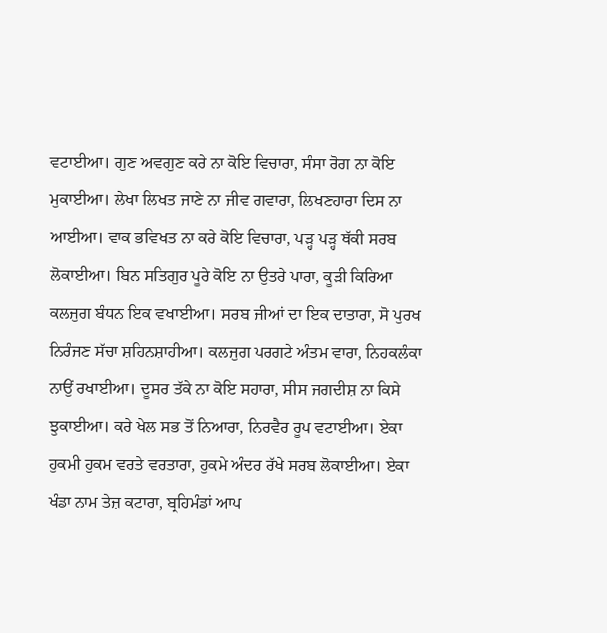ਵਟਾਈਆ। ਗੁਣ ਅਵਗੁਣ ਕਰੇ ਨਾ ਕੋਇ ਵਿਚਾਰਾ, ਸੰਸਾ ਰੋਗ ਨਾ ਕੋਇ ਮੁਕਾਈਆ। ਲੇਖਾ ਲਿਖਤ ਜਾਣੇ ਨਾ ਜੀਵ ਗਵਾਰਾ, ਲਿਖਣਹਾਰਾ ਦਿਸ ਨਾ ਆਈਆ। ਵਾਕ ਭਵਿਖਤ ਨਾ ਕਰੇ ਕੋਇ ਵਿਚਾਰਾ, ਪੜ੍ਹ ਪੜ੍ਹ ਥੱਕੀ ਸਰਬ ਲੋਕਾਈਆ। ਬਿਨ ਸਤਿਗੁਰ ਪੂਰੇ ਕੋਇ ਨਾ ਉਤਰੇ ਪਾਰਾ, ਕੂੜੀ ਕਿਰਿਆ ਕਲਜੁਗ ਬੰਧਨ ਇਕ ਵਖਾਈਆ। ਸਰਬ ਜੀਆਂ ਦਾ ਇਕ ਦਾਤਾਰਾ, ਸੋ ਪੁਰਖ ਨਿਰੰਜਣ ਸੱਚਾ ਸ਼ਹਿਨਸ਼ਾਹੀਆ। ਕਲਜੁਗ ਪਰਗਟੇ ਅੰਤਮ ਵਾਰਾ, ਨਿਹਕਲੰਕਾ ਨਾਉਂ ਰਖਾਈਆ। ਦੂਸਰ ਤੱਕੇ ਨਾ ਕੋਇ ਸਹਾਰਾ, ਸੀਸ ਜਗਦੀਸ਼ ਨਾ ਕਿਸੇ ਝੁਕਾਈਆ। ਕਰੇ ਖੇਲ ਸਭ ਤੋਂ ਨਿਆਰਾ, ਨਿਰਵੈਰ ਰੂਪ ਵਟਾਈਆ। ਏਕਾ ਹੁਕਮੀ ਹੁਕਮ ਵਰਤੇ ਵਰਤਾਰਾ, ਹੁਕਮੇ ਅੰਦਰ ਰੱਖੇ ਸਰਬ ਲੋਕਾਈਆ। ਏਕਾ ਖੰਡਾ ਨਾਮ ਤੇਜ਼ ਕਟਾਰਾ, ਬ੍ਰਹਿਮੰਡਾਂ ਆਪ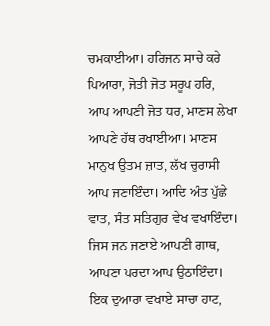ਚਮਕਾਈਆ। ਹਰਿਜਨ ਸਾਚੇ ਕਰੇ ਪਿਆਰਾ, ਜੋਤੀ ਜੋਤ ਸਰੂਪ ਹਰਿ, ਆਪ ਆਪਣੀ ਜੋਤ ਧਰ, ਮਾਣਸ ਲੇਖਾ ਆਪਣੇ ਹੱਥ ਰਖਾਈਆ। ਮਾਣਸ ਮਾਨੁਖ ਉਤਮ ਜ਼ਾਤ, ਲੱਖ ਚੁਰਾਸੀ ਆਪ ਜਣਾਇੰਦਾ। ਆਦਿ ਅੰਤ ਪੁੱਛੇ ਵਾਤ, ਸੰਤ ਸਤਿਗੁਰ ਵੇਖ ਵਖਾਇੰਦਾ। ਜਿਸ ਜਨ ਜਣਾਏ ਆਪਣੀ ਗਾਥ, ਆਪਣਾ ਪਰਦਾ ਆਪ ਉਠਾਇੰਦਾ। ਇਕ ਦੁਆਰਾ ਵਖਾਏ ਸਾਚਾ ਹਾਟ,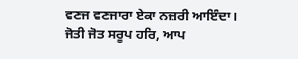ਵਣਜ ਵਣਜਾਰਾ ਏਕਾ ਨਜ਼ਰੀ ਆਇੰਦਾ। ਜੋਤੀ ਜੋਤ ਸਰੂਪ ਹਰਿ, ਆਪ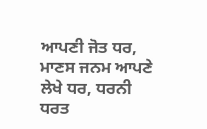ਆਪਣੀ ਜੋਤ ਧਰ, ਮਾਣਸ ਜਨਮ ਆਪਣੇ ਲੇਖੇ ਧਰ, ਧਰਨੀ ਧਰਤ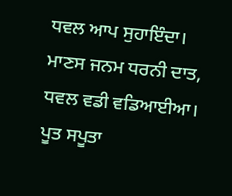ਧਵਲ ਆਪ ਸੁਹਾਇੰਦਾ। ਮਾਣਸ ਜਨਮ ਧਰਨੀ ਦਾਤ, ਧਵਲ ਵਡੀ ਵਡਿਆਈਆ। ਪੂਤ ਸਪੂਤਾ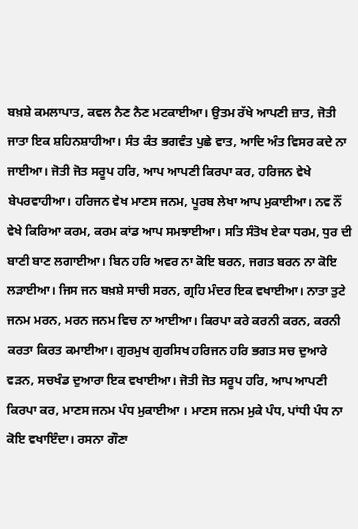ਬਖ਼ਸ਼ੇ ਕਮਲਾਪਾਤ, ਕਵਲ ਨੈਣ ਨੈਣ ਮਟਕਾਈਆ। ਉਤਮ ਰੱਖੇ ਆਪਣੀ ਜ਼ਾਤ, ਜੋਤੀ ਜਾਤਾ ਇਕ ਸ਼ਹਿਨਸ਼ਾਹੀਆ। ਸੰਤ ਕੰਤ ਭਗਵੰਤ ਪੁਛੇ ਵਾਤ, ਆਦਿ ਅੰਤ ਵਿਸਰ ਕਦੇ ਨਾ ਜਾਈਆ। ਜੋਤੀ ਜੋਤ ਸਰੂਪ ਹਰਿ, ਆਪ ਆਪਣੀ ਕਿਰਪਾ ਕਰ, ਹਰਿਜਨ ਵੇਖੇ ਬੇਪਰਵਾਹੀਆ। ਹਰਿਜਨ ਵੇਖ ਮਾਣਸ ਜਨਮ, ਪੂਰਬ ਲੇਖਾ ਆਪ ਮੁਕਾਈਆ। ਨਵ ਨੌਂ ਵੇਖੇ ਕਿਰਿਆ ਕਰਮ, ਕਰਮ ਕਾਂਡ ਆਪ ਸਮਝਾਈਆ। ਸਤਿ ਸੰਤੋਖ ਏਕਾ ਧਰਮ, ਧੁਰ ਦੀ ਬਾਣੀ ਬਾਣ ਲਗਾਈਆ। ਬਿਨ ਹਰਿ ਅਵਰ ਨਾ ਕੋਇ ਬਰਨ, ਜਗਤ ਬਰਨ ਨਾ ਕੋਇ ਲੜਾਈਆ। ਜਿਸ ਜਨ ਬਖ਼ਸ਼ੇ ਸਾਚੀ ਸਰਨ, ਗ੍ਰਹਿ ਮੰਦਰ ਇਕ ਵਖਾਈਆ। ਨਾਤਾ ਤੁਟੇ ਜਨਮ ਮਰਨ, ਮਰਨ ਜਨਮ ਵਿਚ ਨਾ ਆਈਆ। ਕਿਰਪਾ ਕਰੇ ਕਰਨੀ ਕਰਨ, ਕਰਨੀ ਕਰਤਾ ਕਿਰਤ ਕਮਾਈਆ। ਗੁਰਮੁਖ ਗੁਰਸਿਖ ਹਰਿਜਨ ਹਰਿ ਭਗਤ ਸਚ ਦੁਆਰੇ ਵੜਨ, ਸਚਖੰਡ ਦੁਆਰਾ ਇਕ ਵਖਾਈਆ। ਜੋਤੀ ਜੋਤ ਸਰੂਪ ਹਰਿ, ਆਪ ਆਪਣੀ ਕਿਰਪਾ ਕਰ, ਮਾਣਸ ਜਨਮ ਪੰਧ ਮੁਕਾਈਆ । ਮਾਣਸ ਜਨਮ ਮੁਕੇ ਪੰਧ, ਪਾਂਧੀ ਪੰਧ ਨਾ ਕੋਇ ਵਖਾਇੰਦਾ। ਰਸਨਾ ਗੌਣਾ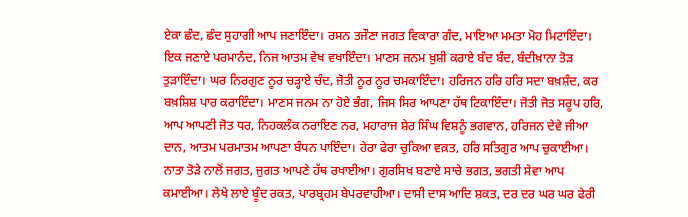ਏਕਾ ਛੰਦ, ਛੰਦ ਸੁਹਾਗੀ ਆਪ ਜਣਾਇੰਦਾ। ਰਸਨ ਤਜੌਣਾ ਜਗਤ ਵਿਕਾਰਾ ਗੰਦ, ਮਾਇਆ ਮਮਤਾ ਮੋਹ ਮਿਟਾਇੰਦਾ। ਇਕ ਜਣਾਏ ਪਰਮਾਨੰਦ, ਨਿਜ ਆਤਮ ਵੇਖ ਵਖਾਇੰਦਾ। ਮਾਣਸ ਜਨਮ ਖ਼ੁਸ਼ੀ ਕਰਾਏ ਬੰਦ ਬੰਦ, ਬੰਦੀਖ਼ਾਨਾ ਤੋੜ ਤੁੜਾਇੰਦਾ। ਘਰ ਨਿਰਗੁਣ ਨੂਰ ਚੜ੍ਹਾਏ ਚੰਦ, ਜੋਤੀ ਨੂਰ ਨੂਰ ਚਮਕਾਇੰਦਾ। ਹਰਿਜਨ ਹਰਿ ਹਰਿ ਸਦਾ ਬਖ਼ਸ਼ੰਦ, ਕਰ ਬਖ਼ਸ਼ਿਸ਼ ਪਾਰ ਕਰਾਇੰਦਾ। ਮਾਣਸ ਜਨਮ ਨਾ ਹੋਏ ਭੰਗ, ਜਿਸ ਸਿਰ ਆਪਣਾ ਹੱਥ ਟਿਕਾਇੰਦਾ। ਜੋਤੀ ਜੋਤ ਸਰੂਪ ਹਰਿ, ਆਪ ਆਪਣੀ ਜੋਤ ਧਰ, ਨਿਹਕਲੰਕ ਨਰਾਇਣ ਨਰ, ਮਹਾਰਾਜ ਸ਼ੇਰ ਸਿੰਘ ਵਿਸ਼ਨੂੰ ਭਗਵਾਨ, ਹਰਿਜਨ ਦੇਵੇ ਜੀਆ ਦਾਨ, ਆਤਮ ਪਰਮਾਤਮ ਆਪਣਾ ਬੰਧਨ ਪਾਇੰਦਾ। ਹੇਰਾ ਫੇਰਾ ਚੁਕਿਆ ਵਕ਼ਤ, ਹਰਿ ਸਤਿਗੁਰ ਆਪ ਚੁਕਾਈਆ। ਨਾਤਾ ਤੋੜੇ ਨਾਲੋਂ ਜਗਤ, ਜੁਗਤ ਆਪਣੇ ਹੱਥ ਰਖਾਈਆ। ਗੁਰਸਿਖ ਬਣਾਏ ਸਾਚੇ ਭਗਤ, ਭਗਤੀ ਸੇਵਾ ਆਪ ਕਮਾਈਆ। ਲੇਖੇ ਲਾਏ ਬੂੰਦ ਰਕਤ, ਪਾਰਬ੍ਰਹਮ ਬੇਪਰਵਾਹੀਆ। ਦਾਸੀ ਦਾਸ ਆਦਿ ਸ਼ਕਤ, ਦਰ ਦਰ ਘਰ ਘਰ ਫੇਰੀ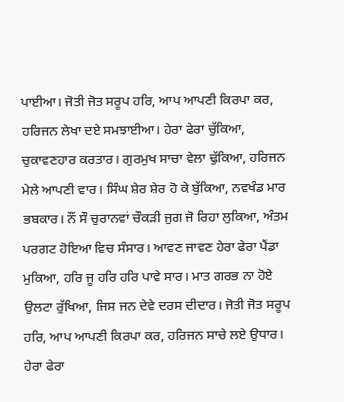ਪਾਈਆ। ਜੋਤੀ ਜੋਤ ਸਰੂਪ ਹਰਿ, ਆਪ ਆਪਣੀ ਕਿਰਪਾ ਕਰ, ਹਰਿਜਨ ਲੇਖਾ ਦਏ ਸਮਝਾਈਆ। ਹੇਰਾ ਫੇਰਾ ਚੁੱਕਿਆ, ਚੁਕਾਵਣਹਾਰ ਕਰਤਾਰ। ਗੁਰਮੁਖ ਸਾਚਾ ਵੇਲਾ ਢੁੱਕਿਆ, ਹਰਿਜਨ ਮੇਲੇ ਆਪਣੀ ਵਾਰ। ਸਿੰਘ ਸ਼ੇਰ ਸ਼ੇਰ ਹੋ ਕੇ ਬੁੱਕਿਆ, ਨਵਖੰਡ ਮਾਰ ਭਬਕਾਰ। ਨੌਂ ਸੌ ਚੁਰਾਨਵਾਂ ਚੌਕੜੀ ਜੁਗ ਜੋ ਰਿਹਾ ਲੁਕਿਆ, ਅੰਤਮ ਪਰਗਟ ਹੋਇਆ ਵਿਚ ਸੰਸਾਰ। ਆਵਣ ਜਾਵਣ ਹੇਰਾ ਫੇਰਾ ਪੈਂਡਾ ਮੁਕਿਆ, ਹਰਿ ਜੂ ਹਰਿ ਹਰਿ ਪਾਵੇ ਸਾਰ। ਮਾਤ ਗਰਭ ਨਾ ਹੋਏ ਉਲਟਾ ਰੁੱਖਿਆ, ਜਿਸ ਜਨ ਦੇਵੇ ਦਰਸ ਦੀਦਾਰ। ਜੋਤੀ ਜੋਤ ਸਰੂਪ ਹਰਿ, ਆਪ ਆਪਣੀ ਕਿਰਪਾ ਕਰ, ਹਰਿਜਨ ਸਾਚੇ ਲਏ ਉਧਾਰ। ਹੇਰਾ ਫੇਰਾ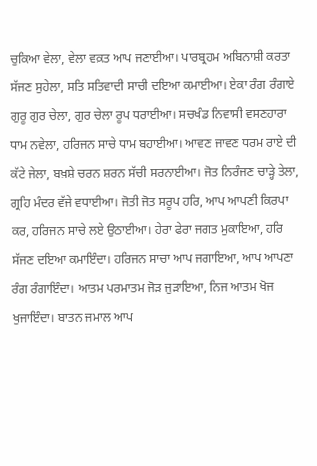ਚੁਕਿਆ ਵੇਲਾ, ਵੇਲਾ ਵਕ਼ਤ ਆਪ ਜਣਾਈਆ। ਪਾਰਬ੍ਰਹਮ ਅਬਿਨਾਸ਼ੀ ਕਰਤਾ ਸੱਜਣ ਸੁਹੇਲਾ, ਸਤਿ ਸਤਿਵਾਦੀ ਸਾਚੀ ਦਇਆ ਕਮਾਈਆ। ਏਕਾ ਰੰਗ ਰੰਗਾਏ ਗੁਰੂ ਗੁਰ ਚੇਲਾ, ਗੁਰ ਚੇਲਾ ਰੂਪ ਧਰਾਈਆ। ਸਚਖੰਡ ਨਿਵਾਸੀ ਵਸਣਹਾਰਾ ਧਾਮ ਨਵੇਲਾ, ਹਰਿਜਨ ਸਾਚੇ ਧਾਮ ਬਹਾਈਆ। ਆਵਣ ਜਾਵਣ ਧਰਮ ਰਾਏ ਦੀ ਕੱਟੇ ਜੇਲਾ, ਬਖ਼ਸ਼ੇ ਚਰਨ ਸ਼ਰਨ ਸੱਚੀ ਸਰਨਾਈਆ। ਜੋਤ ਨਿਰੰਜਣ ਚਾੜ੍ਹੇ ਤੇਲਾ, ਗ੍ਰਹਿ ਮੰਦਰ ਵੱਜੇ ਵਧਾਈਆ। ਜੋਤੀ ਜੋਤ ਸਰੂਪ ਹਰਿ, ਆਪ ਆਪਣੀ ਕਿਰਪਾ ਕਰ, ਹਰਿਜਨ ਸਾਚੇ ਲਏ ਉਠਾਈਆ। ਹੇਰਾ ਫੇਰਾ ਜਗਤ ਮੁਕਾਇਆ, ਹਰਿ ਸੱਜਣ ਦਇਆ ਕਮਾਇੰਦਾ। ਹਰਿਜਨ ਸਾਚਾ ਆਪ ਜਗਾਇਆ, ਆਪ ਆਪਣਾ ਰੰਗ ਰੰਗਾਇੰਦਾ। ਆਤਮ ਪਰਮਾਤਮ ਜੋੜ ਜੁੜਾਇਆ, ਨਿਜ ਆਤਮ ਖੋਜ ਖੁਜਾਇੰਦਾ। ਬਾਤਨ ਜਮਾਲ ਆਪ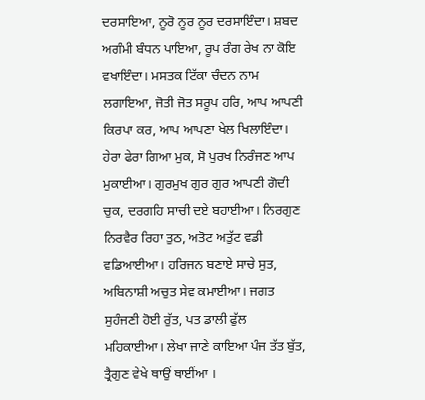ਦਰਸਾਇਆ, ਨੂਰੋ ਨੂਰ ਨੂਰ ਦਰਸਾਇੰਦਾ। ਸ਼ਬਦ ਅਗੰਮੀ ਬੰਧਨ ਪਾਇਆ, ਰੂਪ ਰੰਗ ਰੇਖ ਨਾ ਕੋਇ ਵਖਾਇੰਦਾ। ਮਸਤਕ ਟਿੱਕਾ ਚੰਦਨ ਨਾਮ ਲਗਾਇਆ, ਜੋਤੀ ਜੋਤ ਸਰੂਪ ਹਰਿ, ਆਪ ਆਪਣੀ ਕਿਰਪਾ ਕਰ, ਆਪ ਆਪਣਾ ਖੇਲ ਖਿਲਾਇੰਦਾ। ਹੇਰਾ ਫੇਰਾ ਗਿਆ ਮੁਕ, ਸੋ ਪੁਰਖ ਨਿਰੰਜਣ ਆਪ ਮੁਕਾਈਆ। ਗੁਰਮੁਖ ਗੁਰ ਗੁਰ ਆਪਣੀ ਗੋਦੀ ਚੁਕ, ਦਰਗਹਿ ਸਾਚੀ ਦਏ ਬਹਾਈਆ। ਨਿਰਗੁਣ ਨਿਰਵੈਰ ਰਿਹਾ ਤੁਠ, ਅਤੋਟ ਅਤੁੱਟ ਵਡੀ ਵਡਿਆਈਆ। ਹਰਿਜਨ ਬਣਾਏ ਸਾਚੇ ਸੁਤ, ਅਬਿਨਾਸ਼ੀ ਅਚੁਤ ਸੇਵ ਕਮਾਈਆ। ਜਗਤ ਸੁਹੰਜਣੀ ਹੋਈ ਰੁੱਤ, ਪਤ ਡਾਲੀ ਫੁੱਲ ਮਹਿਕਾਈਆ। ਲੇਖਾ ਜਾਣੇ ਕਾਇਆ ਪੰਜ ਤੱਤ ਬੁੱਤ, ਤ੍ਰੈਗੁਣ ਵੇਖੇ ਥਾਉਂ ਥਾਈਂਆ ।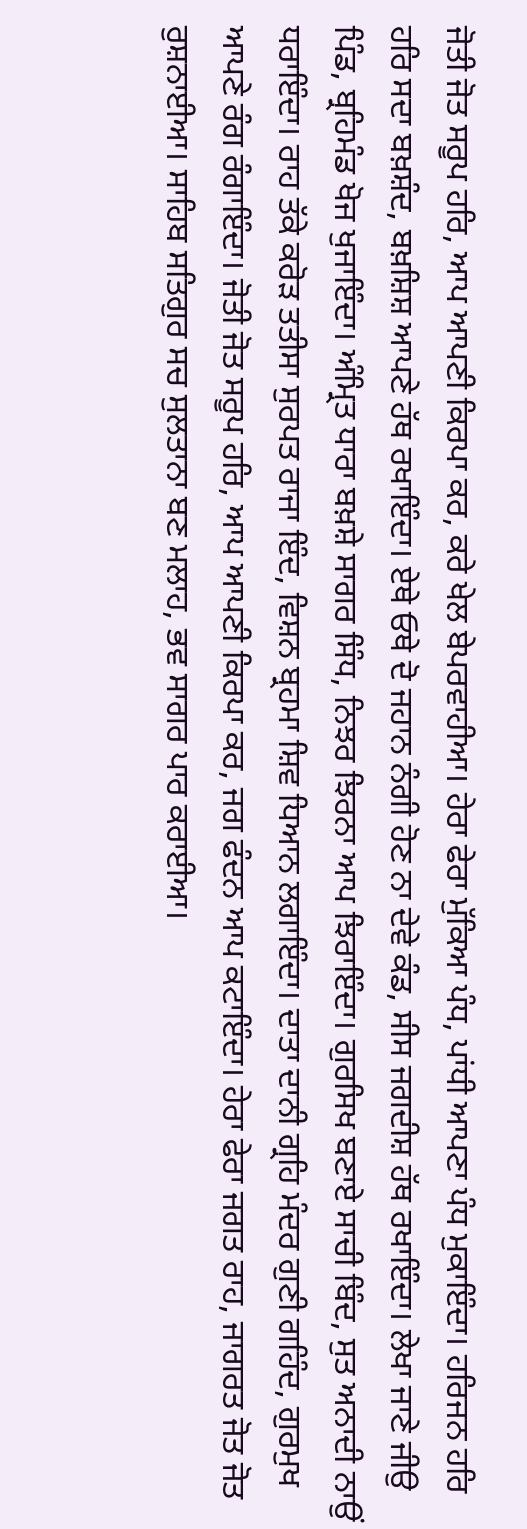ਜੋਤੀ ਜੋਤ ਸਰੂਪ ਹਰਿ, ਆਪ ਆਪਣੀ ਕਿਰਪਾ ਕਰ, ਕਰੇ ਖੇਲ ਬੇਪਰਵਾਹੀਆ। ਹੇਰਾ ਫੇਰਾ ਮੁੱਕਿਆ ਪੰਧ, ਪਾਂਧੀ ਆਪਣਾ ਪੰਧ ਮੁਕਾਇੰਦਾ। ਹਰਿਜਨ ਹਰਿ ਹਰਿ ਸਦਾ ਬਖ਼ਸ਼ੰਦ, ਬਖ਼ਸ਼ਿਸ਼ ਆਪਣੇ ਹੱਥ ਰਖਾਇੰਦਾ। ਏਥੇ ਓਥੇ ਦੋ ਜਹਾਨ ਨੰਗੀ ਹੋਣ ਨਾ ਦੇਵੇ ਕੰਡ, ਸੀਸ ਜਗਦੀਸ਼ ਹੱਥ ਰਖਾਇੰਦਾ। ਲੇਖਾ ਜਾਣੇ ਜੀਉ ਪਿੰਡ, ਬ੍ਰਹਿਮੰਡ ਖੋਜ ਖੁਜਾਇੰਦਾ। ਅੰਮ੍ਰਿਤ ਧਾਰਾ ਬਖ਼ਸ਼ੇ ਸਾਗਰ ਸਿੰਧ, ਨਿਝਰ ਝਿਰਨਾ ਆਪ ਝਿਰਾਇੰਦਾ। ਗੁਰਸਿਖ ਬਣਾਏ ਸਾਚੀ ਬਿੰਦ, ਸੁਤ ਅਨਾਦੀ ਨਾਉਂ ਧਰਾਇੰਦਾ। ਰਾਹ ਤੱਕੇ ਕਰੋੜ ਤਤੀਸਾ ਸੁਰਪਤ ਰਾਜਾ ਇੰਦ, ਵਿਸ਼ਨ ਬ੍ਰਹਮਾ ਸ਼ਿਵ ਧਿਆਨ ਲਗਾਇੰਦਾ। ਦਾਤਾ ਦਾਨੀ ਗ੍ਰਹਿ ਮੰਦਰ ਗੁਣੀ ਗਹਿੰਦ, ਗੁਰਮੁਖ ਆਪਣੇ ਰੰਗ ਰੰਗਾਇੰਦਾ। ਜੋਤੀ ਜੋਤ ਸਰੂਪ ਹਰਿ, ਆਪ ਆਪਣੀ ਕਿਰਪਾ ਕਰ, ਜਗ ਫੰਦਨ ਆਪ ਕਟਾਇੰਦਾ। ਹੇਰਾ ਫੇਰਾ ਜਗਤ ਰਾਹ, ਜਾਗਰਤ ਜੋਤ ਜੋਤ ਰੁਸ਼ਨਾਈਆ। ਸਾਹਿਬ ਸਤਿਗੁਰ ਸਚ ਸੁਲਤਾਨਾ ਬਣ ਮਲਾਹ, ਭਵ ਸਾਗਰ ਪਾਰ ਕਰਾਈਆ।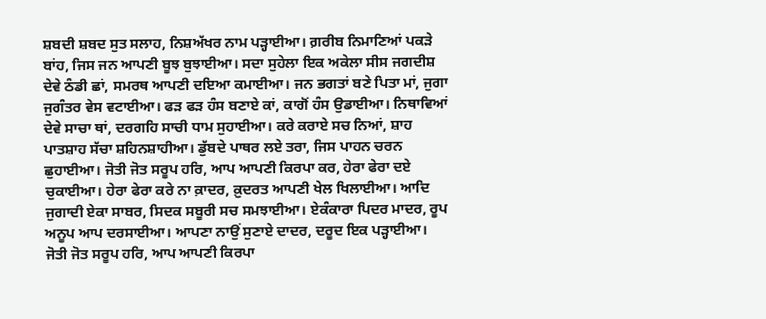ਸ਼ਬਦੀ ਸ਼ਬਦ ਸੁਤ ਸਲਾਹ, ਨਿਸ਼ਅੱਖਰ ਨਾਮ ਪੜ੍ਹਾਈਆ। ਗ਼ਰੀਬ ਨਿਮਾਣਿਆਂ ਪਕੜੇ ਬਾਂਹ, ਜਿਸ ਜਨ ਆਪਣੀ ਬੂਝ ਬੁਝਾਈਆ। ਸਦਾ ਸੁਹੇਲਾ ਇਕ ਅਕੇਲਾ ਸੀਸ ਜਗਦੀਸ਼ ਦੇਵੇ ਠੰਡੀ ਛਾਂ, ਸਮਰਥ ਆਪਣੀ ਦਇਆ ਕਮਾਈਆ। ਜਨ ਭਗਤਾਂ ਬਣੇ ਪਿਤਾ ਮਾਂ, ਜੁਗਾ ਜੁਗੰਤਰ ਵੇਸ ਵਟਾਈਆ। ਫੜ ਫੜ ਹੰਸ ਬਣਾਏ ਕਾਂ, ਕਾਗੋਂ ਹੰਸ ਉਡਾਈਆ। ਨਿਥਾਵਿਆਂ ਦੇਵੇ ਸਾਚਾ ਥਾਂ, ਦਰਗਹਿ ਸਾਚੀ ਧਾਮ ਸੁਹਾਈਆ। ਕਰੇ ਕਰਾਏ ਸਚ ਨਿਆਂ, ਸ਼ਾਹ ਪਾਤਸ਼ਾਹ ਸੱਚਾ ਸ਼ਹਿਨਸ਼ਾਹੀਆ। ਡੁੱਬਦੇ ਪਾਥਰ ਲਏ ਤਰਾ, ਜਿਸ ਪਾਹਨ ਚਰਨ ਛੁਹਾਈਆ। ਜੋਤੀ ਜੋਤ ਸਰੂਪ ਹਰਿ, ਆਪ ਆਪਣੀ ਕਿਰਪਾ ਕਰ, ਹੇਰਾ ਫੇਰਾ ਦਏ ਚੁਕਾਈਆ। ਹੇਰਾ ਫੇਰਾ ਕਰੇ ਨਾ ਕ਼ਾਦਰ, ਕ਼ੁਦਰਤ ਆਪਣੀ ਖੇਲ ਖਿਲਾਈਆ। ਆਦਿ ਜੁਗਾਦੀ ਏਕਾ ਸਾਬਰ, ਸਿਦਕ ਸਬੂਰੀ ਸਚ ਸਮਝਾਈਆ। ਏਕੰਕਾਰਾ ਪਿਦਰ ਮਾਦਰ, ਰੂਪ ਅਨੂਪ ਆਪ ਦਰਸਾਈਆ। ਆਪਣਾ ਨਾਉਂ ਸੁਣਾਏ ਦਾਦਰ, ਦਰੂਦ ਇਕ ਪੜ੍ਹਾਈਆ। ਜੋਤੀ ਜੋਤ ਸਰੂਪ ਹਰਿ, ਆਪ ਆਪਣੀ ਕਿਰਪਾ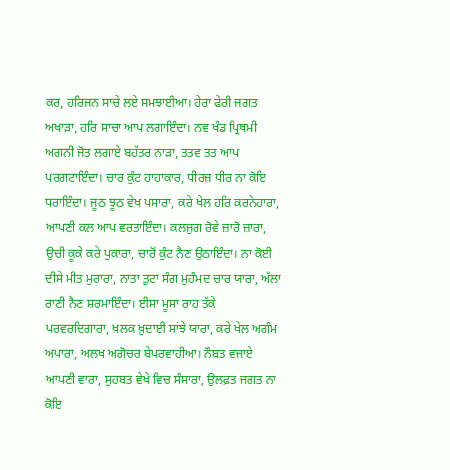ਕਰ, ਹਰਿਜਨ ਸਾਚੇ ਲਏ ਸਮਝਾਈਆ। ਹੇਰਾ ਫੇਰੀ ਜਗਤ ਅਖਾੜਾ, ਹਰਿ ਸਾਚਾ ਆਪ ਲਗਾਇੰਦਾ। ਨਵ ਖੰਡ ਪ੍ਰਿਥਮੀ ਅਗਨੀ ਜੋਤ ਲਗਾਏ ਬਹੱਤਰ ਨਾੜਾ, ਤਤਵ ਤਤ ਆਪ ਪਰਗਟਾਇੰਦਾ। ਚਾਰ ਕੁੰਟ ਹਾਹਾਕਾਰ, ਧੀਰਜ ਧੀਰ ਨਾ ਕੋਇ ਧਰਾਇੰਦਾ। ਜੂਠ ਝੂਠ ਵੇਖ ਪਸਾਰਾ, ਕਰੇ ਖੇਲ ਹਰਿ ਕਰਨੇਹਾਰਾ, ਆਪਣੀ ਕਲ ਆਪ ਵਰਤਾਇੰਦਾ। ਕਲਜੁਗ ਰੋਵੇ ਜ਼ਾਰੋ ਜ਼ਾਰਾ, ਉਚੀ ਕੂਕੇ ਕਰੇ ਪੁਕਾਰਾ, ਚਾਰੋਂ ਕੁੰਟ ਨੈਣ ਉਠਾਇੰਦਾ। ਨਾ ਕੋਈ ਦੀਸੇ ਮੀਤ ਮੁਰਾਰਾ, ਨਾਤਾ ਤੁਟਾ ਸੰਗ ਮੁਹੰਮਦ ਚਾਰ ਯਾਰਾ, ਅੱਲਾ ਰਾਣੀ ਨੈਣ ਸ਼ਰਮਾਇੰਦਾ। ਈਸਾ ਮੂਸਾ ਰਾਹ ਤੱਕੇ ਪਰਵਰਦਿਗਾਰਾ, ਖ਼ਲਕ ਖ਼ੁਦਾਈ ਸਾਂਝੇ ਯਾਰਾ, ਕਰੇ ਖੇਲ ਅਗੰਮ ਅਪਾਰਾ, ਅਲਖ ਅਗੋਚਰ ਬੇਪਰਵਾਹੀਆ। ਨੌਬਤ ਵਜਾਏ ਆਪਣੀ ਵਾਰਾ, ਸੁਹਬਤ ਵੇਖੇ ਵਿਚ ਸੰਸਾਰਾ, ਉਲਫ਼ਤ ਜਗਤ ਨਾ ਕੋਇ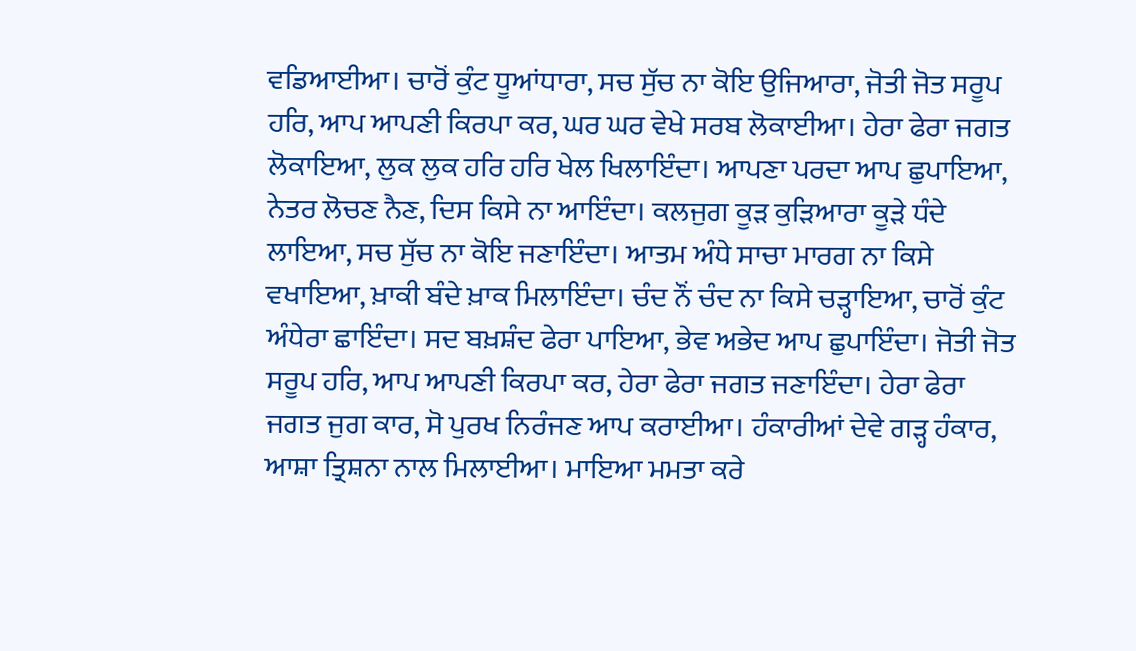ਵਡਿਆਈਆ। ਚਾਰੋਂ ਕੁੰਟ ਧੂਆਂਧਾਰਾ, ਸਚ ਸੁੱਚ ਨਾ ਕੋਇ ਉਜਿਆਰਾ, ਜੋਤੀ ਜੋਤ ਸਰੂਪ ਹਰਿ, ਆਪ ਆਪਣੀ ਕਿਰਪਾ ਕਰ, ਘਰ ਘਰ ਵੇਖੇ ਸਰਬ ਲੋਕਾਈਆ। ਹੇਰਾ ਫੇਰਾ ਜਗਤ ਲੋਕਾਇਆ, ਲੁਕ ਲੁਕ ਹਰਿ ਹਰਿ ਖੇਲ ਖਿਲਾਇੰਦਾ। ਆਪਣਾ ਪਰਦਾ ਆਪ ਛੁਪਾਇਆ, ਨੇਤਰ ਲੋਚਣ ਨੈਣ, ਦਿਸ ਕਿਸੇ ਨਾ ਆਇੰਦਾ। ਕਲਜੁਗ ਕੂੜ ਕੁੜਿਆਰਾ ਕੂੜੇ ਧੰਦੇ ਲਾਇਆ, ਸਚ ਸੁੱਚ ਨਾ ਕੋਇ ਜਣਾਇੰਦਾ। ਆਤਮ ਅੰਧੇ ਸਾਚਾ ਮਾਰਗ ਨਾ ਕਿਸੇ ਵਖਾਇਆ, ਖ਼ਾਕੀ ਬੰਦੇ ਖ਼ਾਕ ਮਿਲਾਇੰਦਾ। ਚੰਦ ਨੌਂ ਚੰਦ ਨਾ ਕਿਸੇ ਚੜ੍ਹਾਇਆ, ਚਾਰੋਂ ਕੁੰਟ ਅੰਧੇਰਾ ਛਾਇੰਦਾ। ਸਦ ਬਖ਼ਸ਼ੰਦ ਫੇਰਾ ਪਾਇਆ, ਭੇਵ ਅਭੇਦ ਆਪ ਛੁਪਾਇੰਦਾ। ਜੋਤੀ ਜੋਤ ਸਰੂਪ ਹਰਿ, ਆਪ ਆਪਣੀ ਕਿਰਪਾ ਕਰ, ਹੇਰਾ ਫੇਰਾ ਜਗਤ ਜਣਾਇੰਦਾ। ਹੇਰਾ ਫੇਰਾ ਜਗਤ ਜੁਗ ਕਾਰ, ਸੋ ਪੁਰਖ ਨਿਰੰਜਣ ਆਪ ਕਰਾਈਆ। ਹੰਕਾਰੀਆਂ ਦੇਵੇ ਗੜ੍ਹ ਹੰਕਾਰ, ਆਸ਼ਾ ਤ੍ਰਿਸ਼ਨਾ ਨਾਲ ਮਿਲਾਈਆ। ਮਾਇਆ ਮਮਤਾ ਕਰੇ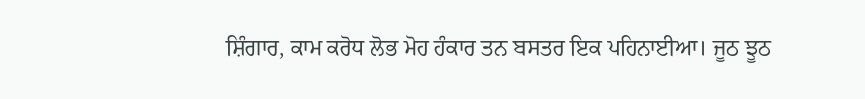ਸ਼ਿੰਗਾਰ, ਕਾਮ ਕਰੋਧ ਲੋਭ ਮੋਹ ਹੰਕਾਰ ਤਨ ਬਸਤਰ ਇਕ ਪਹਿਨਾਈਆ। ਜੂਠ ਝੂਠ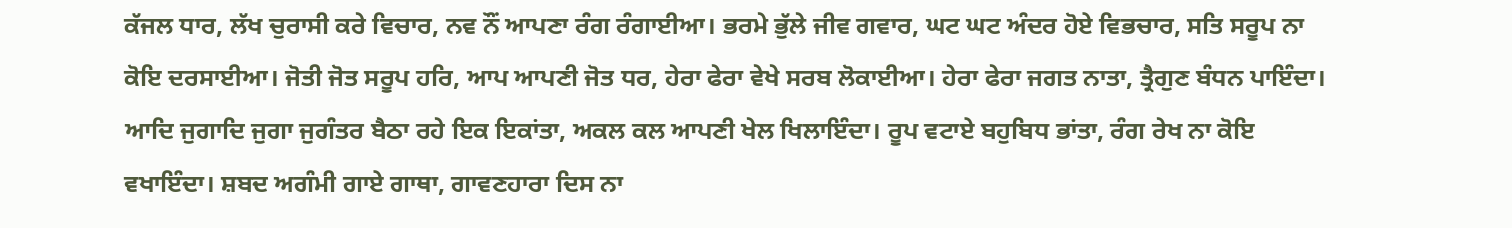ਕੱਜਲ ਧਾਰ, ਲੱਖ ਚੁਰਾਸੀ ਕਰੇ ਵਿਚਾਰ, ਨਵ ਨੌਂ ਆਪਣਾ ਰੰਗ ਰੰਗਾਈਆ। ਭਰਮੇ ਭੁੱਲੇ ਜੀਵ ਗਵਾਰ, ਘਟ ਘਟ ਅੰਦਰ ਹੋਏ ਵਿਭਚਾਰ, ਸਤਿ ਸਰੂਪ ਨਾ ਕੋਇ ਦਰਸਾਈਆ। ਜੋਤੀ ਜੋਤ ਸਰੂਪ ਹਰਿ, ਆਪ ਆਪਣੀ ਜੋਤ ਧਰ, ਹੇਰਾ ਫੇਰਾ ਵੇਖੇ ਸਰਬ ਲੋਕਾਈਆ। ਹੇਰਾ ਫੇਰਾ ਜਗਤ ਨਾਤਾ, ਤ੍ਰੈਗੁਣ ਬੰਧਨ ਪਾਇੰਦਾ। ਆਦਿ ਜੁਗਾਦਿ ਜੁਗਾ ਜੁਗੰਤਰ ਬੈਠਾ ਰਹੇ ਇਕ ਇਕਾਂਤਾ, ਅਕਲ ਕਲ ਆਪਣੀ ਖੇਲ ਖਿਲਾਇੰਦਾ। ਰੂਪ ਵਟਾਏ ਬਹੁਬਿਧ ਭਾਂਤਾ, ਰੰਗ ਰੇਖ ਨਾ ਕੋਇ ਵਖਾਇੰਦਾ। ਸ਼ਬਦ ਅਗੰਮੀ ਗਾਏ ਗਾਥਾ, ਗਾਵਣਹਾਰਾ ਦਿਸ ਨਾ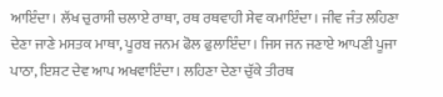ਆਇੰਦਾ। ਲੱਖ ਚੁਰਾਸੀ ਚਲਾਏ ਰਾਥਾ, ਰਥ ਰਥਵਾਹੀ ਸੇਵ ਕਮਾਇੰਦਾ। ਜੀਵ ਜੰਤ ਲਹਿਣਾ ਦੇਣਾ ਜਾਣੇ ਮਸਤਕ ਮਾਥਾ, ਪੂਰਬ ਜਨਮ ਫੋਲ ਫੁਲਾਇੰਦਾ। ਜਿਸ ਜਨ ਜਣਾਏ ਆਪਣੀ ਪੂਜਾ ਪਾਠਾ, ਇਸ਼ਟ ਦੇਵ ਆਪ ਅਖਵਾਇੰਦਾ। ਲਹਿਣਾ ਦੇਣਾ ਚੁੱਕੇ ਤੀਰਥ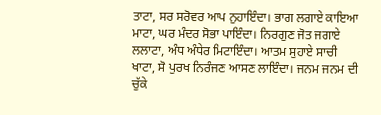ਤਾਟਾ, ਸਰ ਸਰੋਵਰ ਆਪ ਨੁਹਾਇੰਦਾ। ਭਾਗ ਲਗਾਏ ਕਾਇਆ ਮਾਟਾ, ਘਰ ਮੰਦਰ ਸੋਭਾ ਪਾਇੰਦਾ। ਨਿਰਗੁਣ ਜੋਤ ਜਗਾਏ ਲਲਾਟਾ, ਅੰਧ ਅੰਧੇਰ ਮਿਟਾਇੰਦਾ। ਆਤਮ ਸੁਹਾਏ ਸਾਚੀ ਖਾਟਾ, ਸੋ ਪੁਰਖ ਨਿਰੰਜਣ ਆਸਣ ਲਾਇੰਦਾ। ਜਨਮ ਜਨਮ ਦੀ ਚੁੱਕੇ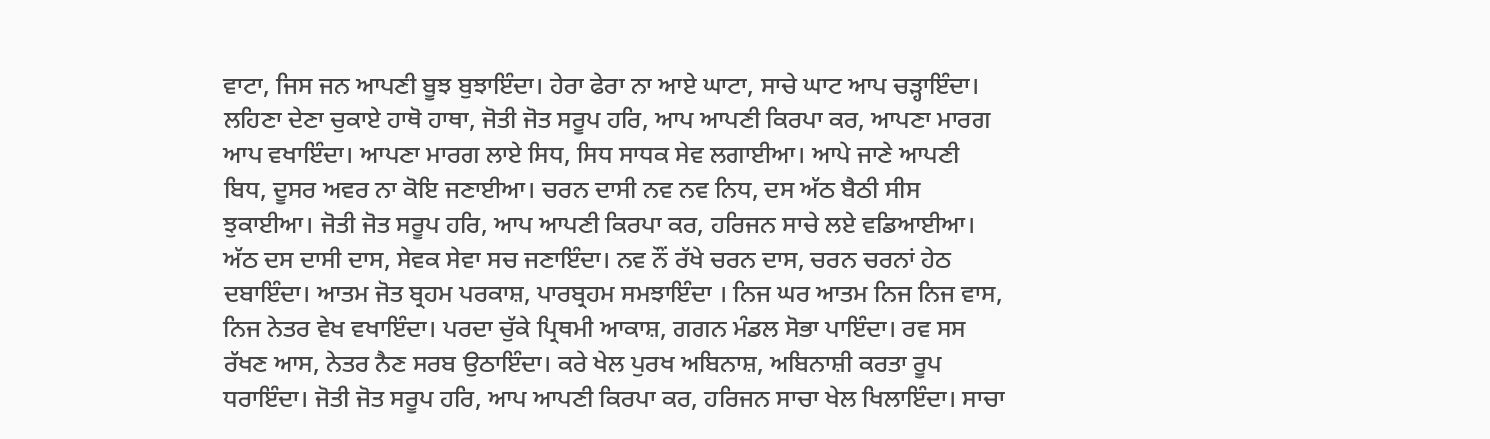ਵਾਟਾ, ਜਿਸ ਜਨ ਆਪਣੀ ਬੂਝ ਬੁਝਾਇੰਦਾ। ਹੇਰਾ ਫੇਰਾ ਨਾ ਆਏ ਘਾਟਾ, ਸਾਚੇ ਘਾਟ ਆਪ ਚੜ੍ਹਾਇੰਦਾ। ਲਹਿਣਾ ਦੇਣਾ ਚੁਕਾਏ ਹਾਥੋ ਹਾਥਾ, ਜੋਤੀ ਜੋਤ ਸਰੂਪ ਹਰਿ, ਆਪ ਆਪਣੀ ਕਿਰਪਾ ਕਰ, ਆਪਣਾ ਮਾਰਗ ਆਪ ਵਖਾਇੰਦਾ। ਆਪਣਾ ਮਾਰਗ ਲਾਏ ਸਿਧ, ਸਿਧ ਸਾਧਕ ਸੇਵ ਲਗਾਈਆ। ਆਪੇ ਜਾਣੇ ਆਪਣੀ ਬਿਧ, ਦੂਸਰ ਅਵਰ ਨਾ ਕੋਇ ਜਣਾਈਆ। ਚਰਨ ਦਾਸੀ ਨਵ ਨਵ ਨਿਧ, ਦਸ ਅੱਠ ਬੈਠੀ ਸੀਸ ਝੁਕਾਈਆ। ਜੋਤੀ ਜੋਤ ਸਰੂਪ ਹਰਿ, ਆਪ ਆਪਣੀ ਕਿਰਪਾ ਕਰ, ਹਰਿਜਨ ਸਾਚੇ ਲਏ ਵਡਿਆਈਆ। ਅੱਠ ਦਸ ਦਾਸੀ ਦਾਸ, ਸੇਵਕ ਸੇਵਾ ਸਚ ਜਣਾਇੰਦਾ। ਨਵ ਨੌਂ ਰੱਖੇ ਚਰਨ ਦਾਸ, ਚਰਨ ਚਰਨਾਂ ਹੇਠ ਦਬਾਇੰਦਾ। ਆਤਮ ਜੋਤ ਬ੍ਰਹਮ ਪਰਕਾਸ਼, ਪਾਰਬ੍ਰਹਮ ਸਮਝਾਇੰਦਾ । ਨਿਜ ਘਰ ਆਤਮ ਨਿਜ ਨਿਜ ਵਾਸ, ਨਿਜ ਨੇਤਰ ਵੇਖ ਵਖਾਇੰਦਾ। ਪਰਦਾ ਚੁੱਕੇ ਪ੍ਰਿਥਮੀ ਆਕਾਸ਼, ਗਗਨ ਮੰਡਲ ਸੋਭਾ ਪਾਇੰਦਾ। ਰਵ ਸਸ ਰੱਖਣ ਆਸ, ਨੇਤਰ ਨੈਣ ਸਰਬ ਉਠਾਇੰਦਾ। ਕਰੇ ਖੇਲ ਪੁਰਖ ਅਬਿਨਾਸ਼, ਅਬਿਨਾਸ਼ੀ ਕਰਤਾ ਰੂਪ ਧਰਾਇੰਦਾ। ਜੋਤੀ ਜੋਤ ਸਰੂਪ ਹਰਿ, ਆਪ ਆਪਣੀ ਕਿਰਪਾ ਕਰ, ਹਰਿਜਨ ਸਾਚਾ ਖੇਲ ਖਿਲਾਇੰਦਾ। ਸਾਚਾ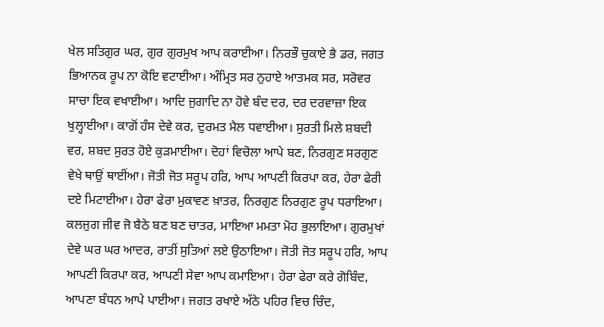ਖੇਲ ਸਤਿਗੁਰ ਘਰ, ਗੁਰ ਗੁਰਮੁਖ ਆਪ ਕਰਾਈਆ। ਨਿਰਭੌ ਚੁਕਾਏ ਭੈ ਡਰ, ਜਗਤ ਭਿਆਨਕ ਰੂਪ ਨਾ ਕੋਇ ਵਟਾਈਆ। ਅੰਮ੍ਰਿਤ ਸਰ ਨੁਹਾਏ ਆਤਮਕ ਸਰ, ਸਰੋਵਰ ਸਾਚਾ ਇਕ ਵਖਾਈਆ। ਆਦਿ ਜੁਗਾਦਿ ਨਾ ਹੋਵੇ ਬੰਦ ਦਰ, ਦਰ ਦਰਵਾਜ਼ਾ ਇਕ ਖੁਲ੍ਹਾਈਆ। ਕਾਗੋਂ ਹੰਸ ਦੇਵੇ ਕਰ, ਦੁਰਮਤ ਮੈਲ ਧਵਾਈਆ। ਸੁਰਤੀ ਮਿਲੇ ਸ਼ਬਦੀ ਵਰ, ਸ਼ਬਦ ਸੁਰਤ ਹੋਏ ਕੁੜਮਾਈਆ। ਦੋਹਾਂ ਵਿਚੋਲਾ ਆਪੇ ਬਣ, ਨਿਰਗੁਣ ਸਰਗੁਣ ਵੇਖੇ ਥਾਉਂ ਥਾਈਂਆ। ਜੋਤੀ ਜੋਤ ਸਰੂਪ ਹਰਿ, ਆਪ ਆਪਣੀ ਕਿਰਪਾ ਕਰ, ਹੇਰਾ ਫੇਰੀ ਦਏ ਮਿਟਾਈਆ। ਹੇਰਾ ਫੇਰਾ ਮੁਕਾਵਣ ਖ਼ਾਤਰ, ਨਿਰਗੁਣ ਨਿਰਗੁਣ ਰੂਪ ਧਰਾਇਆ। ਕਲਜੁਗ ਜੀਵ ਜੋ ਬੈਠੇ ਬਣ ਬਣ ਚਾਤਰ, ਮਾਇਆ ਮਮਤਾ ਮੋਹ ਭੁਲਾਇਆ। ਗੁਰਮੁਖਾਂ ਦੇਵੇ ਘਰ ਘਰ ਆਦਰ, ਰਾਤੀਂ ਸੁਤਿਆਂ ਲਏ ਉਠਾਇਆ। ਜੋਤੀ ਜੋਤ ਸਰੂਪ ਹਰਿ, ਆਪ ਆਪਣੀ ਕਿਰਪਾ ਕਰ, ਆਪਣੀ ਸੇਵਾ ਆਪ ਕਮਾਇਆ। ਹੇਰਾ ਫੇਰਾ ਕਰੇ ਗੋਬਿੰਦ, ਆਪਣਾ ਬੰਧਨ ਆਪੇ ਪਾਈਆ। ਜਗਤ ਰਖਾਏ ਅੱਠੇ ਪਹਿਰ ਵਿਚ ਚਿੰਦ,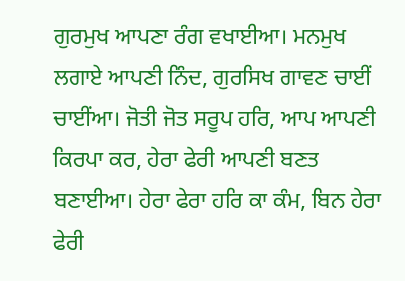ਗੁਰਮੁਖ ਆਪਣਾ ਰੰਗ ਵਖਾਈਆ। ਮਨਮੁਖ ਲਗਾਏ ਆਪਣੀ ਨਿੰਦ, ਗੁਰਸਿਖ ਗਾਵਣ ਚਾਈਂ ਚਾਈਂਆ। ਜੋਤੀ ਜੋਤ ਸਰੂਪ ਹਰਿ, ਆਪ ਆਪਣੀ ਕਿਰਪਾ ਕਰ, ਹੇਰਾ ਫੇਰੀ ਆਪਣੀ ਬਣਤ ਬਣਾਈਆ। ਹੇਰਾ ਫੇਰਾ ਹਰਿ ਕਾ ਕੰਮ, ਬਿਨ ਹੇਰਾ ਫੇਰੀ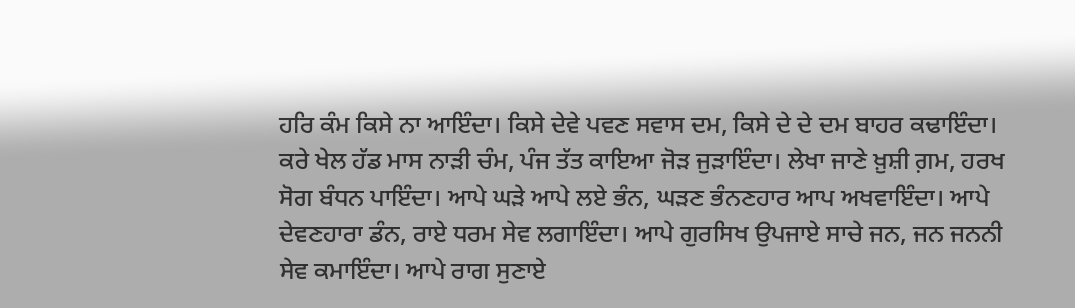ਹਰਿ ਕੰਮ ਕਿਸੇ ਨਾ ਆਇੰਦਾ। ਕਿਸੇ ਦੇਵੇ ਪਵਣ ਸਵਾਸ ਦਮ, ਕਿਸੇ ਦੇ ਦੇ ਦਮ ਬਾਹਰ ਕਢਾਇੰਦਾ। ਕਰੇ ਖੇਲ ਹੱਡ ਮਾਸ ਨਾੜੀ ਚੰਮ, ਪੰਜ ਤੱਤ ਕਾਇਆ ਜੋੜ ਜੁੜਾਇੰਦਾ। ਲੇਖਾ ਜਾਣੇ ਖ਼ੁਸ਼ੀ ਗ਼ਮ, ਹਰਖ ਸੋਗ ਬੰਧਨ ਪਾਇੰਦਾ। ਆਪੇ ਘੜੇ ਆਪੇ ਲਏ ਭੰਨ, ਘੜਣ ਭੰਨਣਹਾਰ ਆਪ ਅਖਵਾਇੰਦਾ। ਆਪੇ ਦੇਵਣਹਾਰਾ ਡੰਨ, ਰਾਏ ਧਰਮ ਸੇਵ ਲਗਾਇੰਦਾ। ਆਪੇ ਗੁਰਸਿਖ ਉਪਜਾਏ ਸਾਚੇ ਜਨ, ਜਨ ਜਨਨੀ ਸੇਵ ਕਮਾਇੰਦਾ। ਆਪੇ ਰਾਗ ਸੁਣਾਏ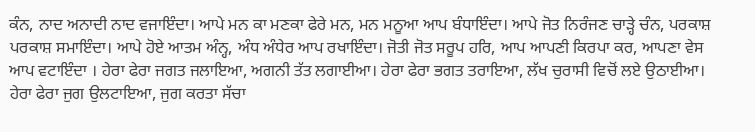ਕੰਨ, ਨਾਦ ਅਨਾਦੀ ਨਾਦ ਵਜਾਇੰਦਾ। ਆਪੇ ਮਨ ਕਾ ਮਣਕਾ ਫੇਰੇ ਮਨ, ਮਨ ਮਨੂਆ ਆਪ ਬੰਧਾਇੰਦਾ। ਆਪੇ ਜੋਤ ਨਿਰੰਜਣ ਚਾੜ੍ਹੇ ਚੰਨ, ਪਰਕਾਸ਼ ਪਰਕਾਸ਼ ਸਮਾਇੰਦਾ। ਆਪੇ ਹੋਏ ਆਤਮ ਅੰਨ੍ਹ, ਅੰਧ ਅੰਧੇਰ ਆਪ ਰਖਾਇੰਦਾ। ਜੋਤੀ ਜੋਤ ਸਰੂਪ ਹਰਿ, ਆਪ ਆਪਣੀ ਕਿਰਪਾ ਕਰ, ਆਪਣਾ ਵੇਸ ਆਪ ਵਟਾਇੰਦਾ । ਹੇਰਾ ਫੇਰਾ ਜਗਤ ਜਲਾਇਆ, ਅਗਨੀ ਤੱਤ ਲਗਾਈਆ। ਹੇਰਾ ਫੇਰਾ ਭਗਤ ਤਰਾਇਆ, ਲੱਖ ਚੁਰਾਸੀ ਵਿਚੋਂ ਲਏ ਉਠਾਈਆ। ਹੇਰਾ ਫੇਰਾ ਜੁਗ ਉਲਟਾਇਆ, ਜੁਗ ਕਰਤਾ ਸੱਚਾ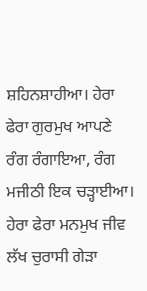ਸ਼ਹਿਨਸ਼ਾਹੀਆ। ਹੇਰਾ ਫੇਰਾ ਗੁਰਮੁਖ ਆਪਣੇ ਰੰਗ ਰੰਗਾਇਆ, ਰੰਗ ਮਜੀਠੀ ਇਕ ਚੜ੍ਹਾਈਆ। ਹੇਰਾ ਫੇਰਾ ਮਨਮੁਖ ਜੀਵ ਲੱਖ ਚੁਰਾਸੀ ਗੇੜਾ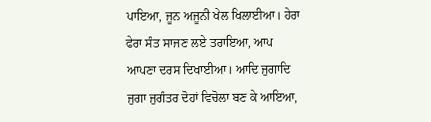ਪਾਇਆ, ਜੂਨ ਅਜੂਨੀ ਖੇਲ ਖਿਲਾਈਆ। ਹੇਰਾ ਫੇਰਾ ਸੰਤ ਸਾਜਣ ਲਏ ਤਰਾਇਆ, ਆਪ ਆਪਣਾ ਦਰਸ ਦਿਖਾਈਆ। ਆਦਿ ਜੁਗਾਦਿ ਜੁਗਾ ਜੁਗੰਤਰ ਦੋਹਾਂ ਵਿਚੋਲਾ ਬਣ ਕੇ ਆਇਆ,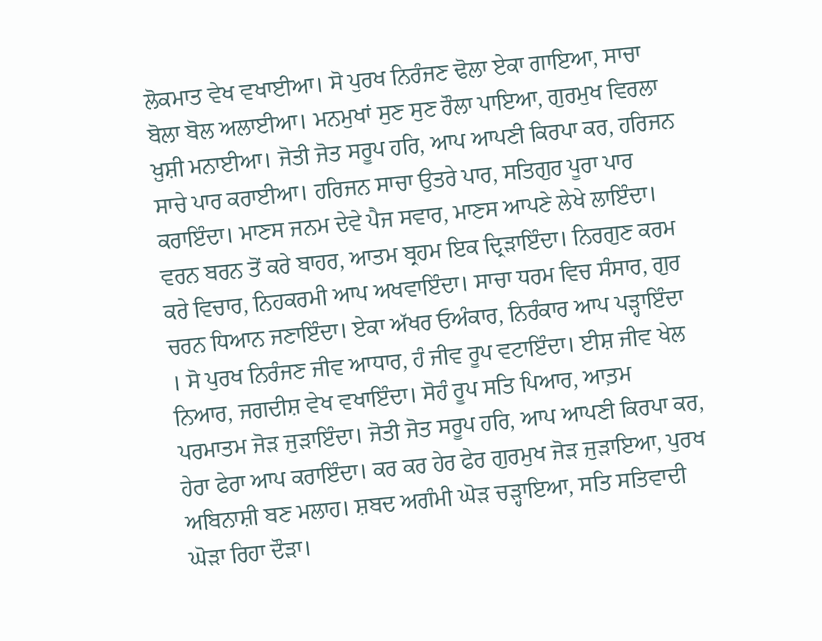ਲੋਕਮਾਤ ਵੇਖ ਵਖਾਈਆ। ਸੋ ਪੁਰਖ ਨਿਰੰਜਣ ਢੋਲਾ ਏਕਾ ਗਾਇਆ, ਸਾਚਾ ਬੋਲਾ ਬੋਲ ਅਲਾਈਆ। ਮਨਮੁਖਾਂ ਸੁਣ ਸੁਣ ਰੌਲਾ ਪਾਇਆ, ਗੁਰਮੁਖ ਵਿਰਲਾ ਖ਼ੁਸ਼ੀ ਮਨਾਈਆ। ਜੋਤੀ ਜੋਤ ਸਰੂਪ ਹਰਿ, ਆਪ ਆਪਣੀ ਕਿਰਪਾ ਕਰ, ਹਰਿਜਨ ਸਾਚੇ ਪਾਰ ਕਰਾਈਆ। ਹਰਿਜਨ ਸਾਚਾ ਉਤਰੇ ਪਾਰ, ਸਤਿਗੁਰ ਪੂਰਾ ਪਾਰ ਕਰਾਇੰਦਾ। ਮਾਣਸ ਜਨਮ ਦੇਵੇ ਪੈਜ ਸਵਾਰ, ਮਾਣਸ ਆਪਣੇ ਲੇਖੇ ਲਾਇੰਦਾ। ਵਰਨ ਬਰਨ ਤੋਂ ਕਰੇ ਬਾਹਰ, ਆਤਮ ਬ੍ਰਹਮ ਇਕ ਦ੍ਰਿੜਾਇੰਦਾ। ਨਿਰਗੁਣ ਕਰਮ ਕਰੇ ਵਿਚਾਰ, ਨਿਹਕਰਮੀ ਆਪ ਅਖਵਾਇੰਦਾ। ਸਾਚਾ ਧਰਮ ਵਿਚ ਸੰਸਾਰ, ਗੁਰ ਚਰਨ ਧਿਆਨ ਜਣਾਇੰਦਾ। ਏਕਾ ਅੱਖਰ ਓਅੰਕਾਰ, ਨਿਰੰਕਾਰ ਆਪ ਪੜ੍ਹਾਇੰਦਾ । ਸੋ ਪੁਰਖ ਨਿਰੰਜਣ ਜੀਵ ਆਧਾਰ, ਹੰ ਜੀਵ ਰੂਪ ਵਟਾਇੰਦਾ। ਈਸ਼ ਜੀਵ ਖੇਲ ਨਿਆਰ, ਜਗਦੀਸ਼ ਵੇਖ ਵਖਾਇੰਦਾ। ਸੋਹੰ ਰੂਪ ਸਤਿ ਪਿਆਰ, ਆਤ਼ਮ ਪਰਮਾਤਮ ਜੋੜ ਜੁੜਾਇੰਦਾ। ਜੋਤੀ ਜੋਤ ਸਰੂਪ ਹਰਿ, ਆਪ ਆਪਣੀ ਕਿਰਪਾ ਕਰ, ਹੇਰਾ ਫੇਰਾ ਆਪ ਕਰਾਇੰਦਾ। ਕਰ ਕਰ ਹੇਰ ਫੇਰ ਗੁਰਮੁਖ ਜੋੜ ਜੁੜਾਇਆ, ਪੁਰਖ ਅਬਿਨਾਸ਼ੀ ਬਣ ਮਲਾਹ। ਸ਼ਬਦ ਅਗੰਮੀ ਘੋੜ ਚੜ੍ਹਾਇਆ, ਸਤਿ ਸਤਿਵਾਦੀ ਘੋੜਾ ਰਿਹਾ ਦੌੜਾ।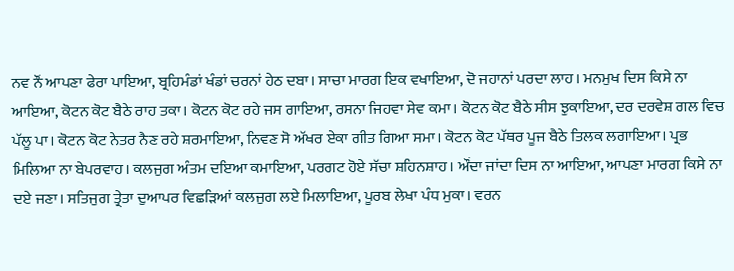ਨਵ ਨੌਂ ਆਪਣਾ ਫੇਰਾ ਪਾਇਆ, ਬ੍ਰਹਿਮੰਡਾਂ ਖੰਡਾਂ ਚਰਨਾਂ ਹੇਠ ਦਬਾ। ਸਾਚਾ ਮਾਰਗ ਇਕ ਵਖਾਇਆ, ਦੋ ਜਹਾਨਾਂ ਪਰਦਾ ਲਾਹ। ਮਨਮੁਖ ਦਿਸ ਕਿਸੇ ਨਾ ਆਇਆ, ਕੋਟਨ ਕੋਟ ਬੈਠੇ ਰਾਹ ਤਕਾ। ਕੋਟਨ ਕੋਟ ਰਹੇ ਜਸ ਗਾਇਆ, ਰਸਨਾ ਜਿਹਵਾ ਸੇਵ ਕਮਾ। ਕੋਟਨ ਕੋਟ ਬੈਠੇ ਸੀਸ ਝੁਕਾਇਆ, ਦਰ ਦਰਵੇਸ਼ ਗਲ ਵਿਚ ਪੱਲੂ ਪਾ। ਕੋਟਨ ਕੋਟ ਨੇਤਰ ਨੈਣ ਰਹੇ ਸ਼ਰਮਾਇਆ, ਨਿਵਣ ਸੋ ਅੱਖਰ ਏਕਾ ਗੀਤ ਗਿਆ ਸਮਾ। ਕੋਟਨ ਕੋਟ ਪੱਥਰ ਪੂਜ ਬੈਠੇ ਤਿਲਕ ਲਗਾਇਆ। ਪ੍ਰਭ ਮਿਲਿਆ ਨਾ ਬੇਪਰਵਾਹ। ਕਲਜੁਗ ਅੰਤਮ ਦਇਆ ਕਮਾਇਆ, ਪਰਗਟ ਹੋਏ ਸੱਚਾ ਸ਼ਹਿਨਸ਼ਾਹ। ਔਂਦਾ ਜਾਂਦਾ ਦਿਸ ਨਾ ਆਇਆ, ਆਪਣਾ ਮਾਰਗ ਕਿਸੇ ਨਾ ਦਏ ਜਣਾ। ਸਤਿਜੁਗ ਤ੍ਰੇਤਾ ਦੁਆਪਰ ਵਿਛੜਿਆਂ ਕਲਜੁਗ ਲਏ ਮਿਲਾਇਆ, ਪੂਰਬ ਲੇਖਾ ਪੰਧ ਮੁਕਾ। ਵਰਨ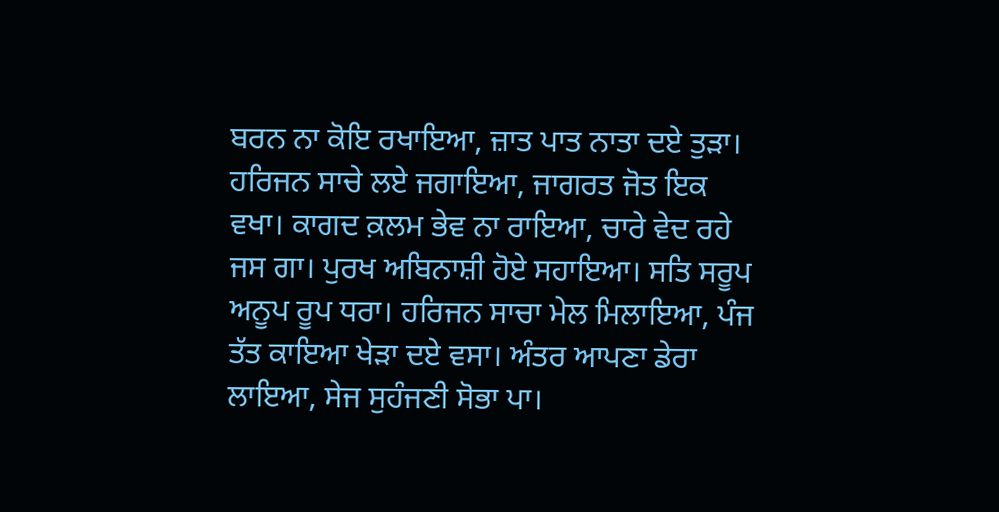ਬਰਨ ਨਾ ਕੋਇ ਰਖਾਇਆ, ਜ਼ਾਤ ਪਾਤ ਨਾਤਾ ਦਏ ਤੁੜਾ। ਹਰਿਜਨ ਸਾਚੇ ਲਏ ਜਗਾਇਆ, ਜਾਗਰਤ ਜੋਤ ਇਕ ਵਖਾ। ਕਾਗਦ ਕ਼ਲਮ ਭੇਵ ਨਾ ਰਾਇਆ, ਚਾਰੇ ਵੇਦ ਰਹੇ ਜਸ ਗਾ। ਪੁਰਖ ਅਬਿਨਾਸ਼ੀ ਹੋਏ ਸਹਾਇਆ। ਸਤਿ ਸਰੂਪ ਅਨੂਪ ਰੂਪ ਧਰਾ। ਹਰਿਜਨ ਸਾਚਾ ਮੇਲ ਮਿਲਾਇਆ, ਪੰਜ ਤੱਤ ਕਾਇਆ ਖੇੜਾ ਦਏ ਵਸਾ। ਅੰਤਰ ਆਪਣਾ ਡੇਰਾ ਲਾਇਆ, ਸੇਜ ਸੁਹੰਜਣੀ ਸੋਭਾ ਪਾ।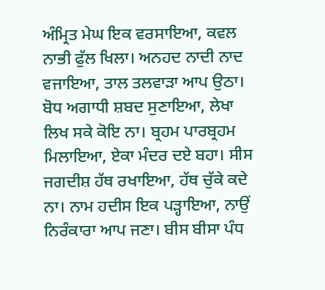ਅੰਮ੍ਰਿਤ ਮੇਘ ਇਕ ਵਰਸਾਇਆ, ਕਵਲ ਨਾਭੀ ਫੁੱਲ ਖਿਲਾ। ਅਨਹਦ ਨਾਦੀ ਨਾਦ ਵਜਾਇਆ, ਤਾਲ ਤਲਵਾੜਾ ਆਪ ਉਠਾ। ਬੋਧ ਅਗਾਧੀ ਸ਼ਬਦ ਸੁਣਾਇਆ, ਲੇਖਾ ਲਿਖ ਸਕੇ ਕੋਇ ਨਾ। ਬ੍ਰਹਮ ਪਾਰਬ੍ਰਹਮ ਮਿਲਾਇਆ, ਏਕਾ ਮੰਦਰ ਦਏ ਬਹਾ। ਸੀਸ ਜਗਦੀਸ਼ ਹੱਥ ਰਖਾਇਆ, ਹੱਥ ਚੁੱਕੇ ਕਦੇ ਨਾ। ਨਾਮ ਹਦੀਸ ਇਕ ਪੜ੍ਹਾਇਆ, ਨਾਉਂ ਨਿਰੰਕਾਰਾ ਆਪ ਜਣਾ। ਬੀਸ ਬੀਸਾ ਪੰਧ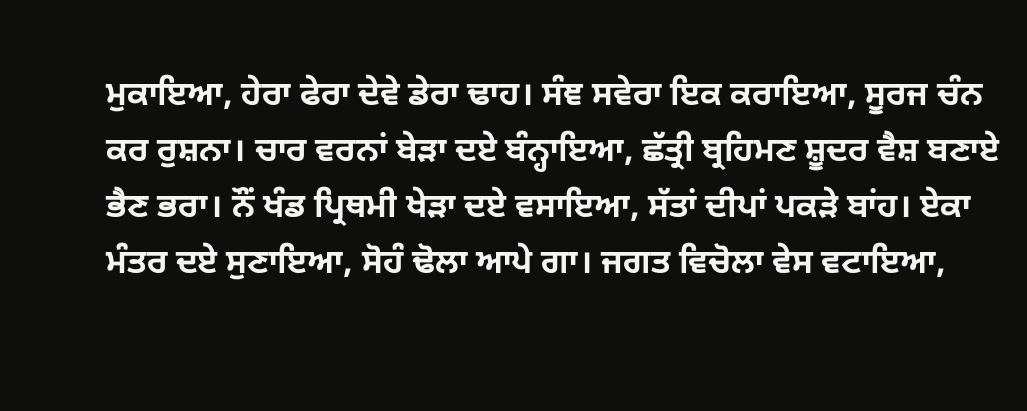ਮੁਕਾਇਆ, ਹੇਰਾ ਫੇਰਾ ਦੇਵੇ ਡੇਰਾ ਢਾਹ। ਸੰਞ ਸਵੇਰਾ ਇਕ ਕਰਾਇਆ, ਸੂਰਜ ਚੰਨ ਕਰ ਰੁਸ਼ਨਾ। ਚਾਰ ਵਰਨਾਂ ਬੇੜਾ ਦਏ ਬੰਨ੍ਹਾਇਆ, ਛੱਤ੍ਰੀ ਬ੍ਰਹਿਮਣ ਸ਼ੂਦਰ ਵੈਸ਼ ਬਣਾਏ ਭੈਣ ਭਰਾ। ਨੌਂ ਖੰਡ ਪ੍ਰਿਥਮੀ ਖੇੜਾ ਦਏ ਵਸਾਇਆ, ਸੱਤਾਂ ਦੀਪਾਂ ਪਕੜੇ ਬਾਂਹ। ਏਕਾ ਮੰਤਰ ਦਏ ਸੁਣਾਇਆ, ਸੋਹੰ ਢੋਲਾ ਆਪੇ ਗਾ। ਜਗਤ ਵਿਚੋਲਾ ਵੇਸ ਵਟਾਇਆ,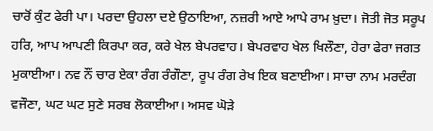ਚਾਰੋਂ ਕੁੰਟ ਫੇਰੀ ਪਾ। ਪਰਦਾ ਉਹਲਾ ਦਏ ਉਠਾਇਆ, ਨਜ਼ਰੀ ਆਏ ਆਪੇ ਰਾਮ ਖ਼ੁਦਾ। ਜੋਤੀ ਜੋਤ ਸਰੂਪ ਹਰਿ, ਆਪ ਆਪਣੀ ਕਿਰਪਾ ਕਰ, ਕਰੇ ਖੇਲ ਬੇਪਰਵਾਹ। ਬੇਪਰਵਾਹ ਖੇਲ ਖਿਲੌਣਾ, ਹੇਰਾ ਫੇਰਾ ਜਗਤ ਮੁਕਾਈਆ। ਨਵ ਨੌਂ ਚਾਰ ਏਕਾ ਰੰਗ ਰੰਗੌਣਾ, ਰੂਪ ਰੰਗ ਰੇਖ ਇਕ ਬਣਾਈਆ। ਸਾਚਾ ਨਾਮ ਮਰਦੰਗ ਵਜੌਣਾ, ਘਟ ਘਟ ਸੁਣੇ ਸਰਬ ਲੋਕਾਈਆ। ਅਸਵ ਘੋੜੇ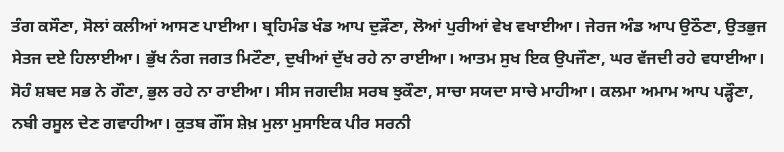ਤੰਗ ਕਸੌਣਾ, ਸੋਲਾਂ ਕਲੀਆਂ ਆਸਣ ਪਾਈਆ। ਬ੍ਰਹਿਮੰਡ ਖੰਡ ਆਪ ਦੁੜੌਣਾ, ਲੋਆਂ ਪੁਰੀਆਂ ਵੇਖ ਵਖਾਈਆ। ਜੇਰਜ ਅੰਡ ਆਪ ਉਠੌਣਾ, ਉਤਭੁਜ ਸੇਤਜ ਦਏ ਹਿਲਾਈਆ। ਭੁੱਖ ਨੰਗ ਜਗਤ ਮਿਟੌਣਾ, ਦੁਖੀਆਂ ਦੁੱਖ ਰਹੇ ਨਾ ਰਾਈਆ। ਆਤਮ ਸੁਖ ਇਕ ਉਪਜੌਣਾ, ਘਰ ਵੱਜਦੀ ਰਹੇ ਵਧਾਈਆ। ਸੋਹੰ ਸ਼ਬਦ ਸਭ ਨੇ ਗੌਣਾ, ਭੁਲ ਰਹੇ ਨਾ ਰਾਈਆ। ਸੀਸ ਜਗਦੀਸ਼ ਸਰਬ ਝੁਕੌਣਾ, ਸਾਚਾ ਸਯਦਾ ਸਾਚੇ ਮਾਹੀਆ। ਕਲਮਾ ਅਮਾਮ ਆਪ ਪੜ੍ਹੌਣਾ, ਨਬੀ ਰਸੂਲ ਦੇਣ ਗਵਾਹੀਆ। ਕੁਤਬ ਗੌਂਸ ਸ਼ੇਖ਼ ਮੁਲਾ ਮੁਸਾਇਕ ਪੀਰ ਸਰਨੀ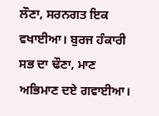ਲੌਣਾ, ਸਰਨਗਤ ਇਕ ਵਖਾਈਆ। ਬੁਰਜ ਹੰਕਾਰੀ ਸਭ ਦਾ ਢੌਣਾ, ਮਾਣ ਅਭਿਮਾਣ ਦਏ ਗਵਾਈਆ।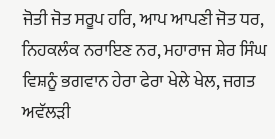ਜੋਤੀ ਜੋਤ ਸਰੂਪ ਹਰਿ, ਆਪ ਆਪਣੀ ਜੋਤ ਧਰ, ਨਿਹਕਲੰਕ ਨਰਾਇਣ ਨਰ, ਮਹਾਰਾਜ ਸ਼ੇਰ ਸਿੰਘ ਵਿਸ਼ਨੂੰ ਭਗਵਾਨ ਹੇਰਾ ਫੇਰਾ ਖੇਲੇ ਖੇਲ, ਜਗਤ ਅਵੱਲੜੀ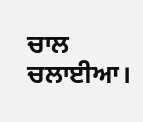ਚਾਲ ਚਲਾਈਆ।